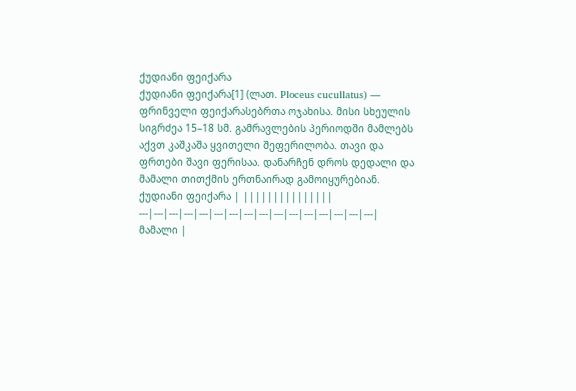ქუდიანი ფეიქარა
ქუდიანი ფეიქარა[1] (ლათ. Ploceus cucullatus) — ფრინველი ფეიქარასებრთა ოჯახისა. მისი სხეულის სიგრძეა 15–18 სმ. გამრავლების პერიოდში მამლებს აქვთ კაშკაშა ყვითელი შეფერილობა. თავი და ფრთები შავი ფერისაა. დანარჩენ დროს დედალი და მამალი თითქმის ერთნაირად გამოიყურებიან.
ქუდიანი ფეიქარა | |||||||||||||||
---|---|---|---|---|---|---|---|---|---|---|---|---|---|---|---|
მამალი |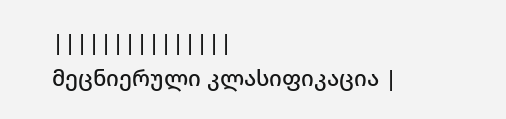|||||||||||||||
მეცნიერული კლასიფიკაცია |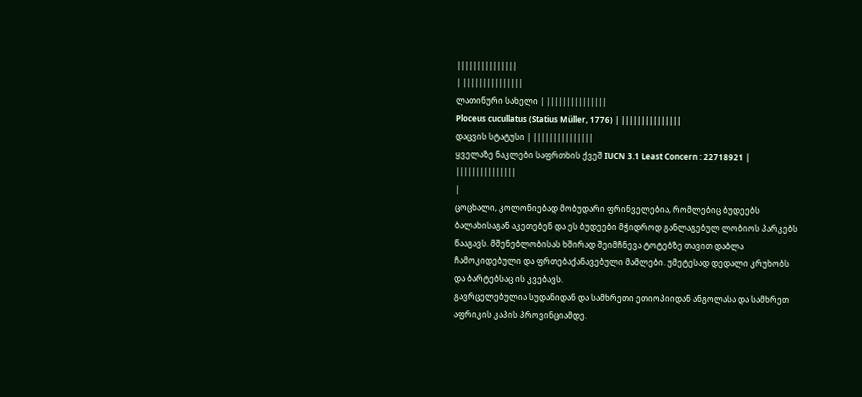|||||||||||||||
| |||||||||||||||
ლათინური სახელი | |||||||||||||||
Ploceus cucullatus (Statius Müller, 1776) | |||||||||||||||
დაცვის სტატუსი | |||||||||||||||
ყველაზე ნაკლები საფრთხის ქვეშ IUCN 3.1 Least Concern : 22718921 | |||||||||||||||
|
ცოცხალი, კოლონიებად მობუდარი ფრინველებია, რომლებიც ბუდეებს ბალახისაგან აკეთებენ და ეს ბუდეები მჭიდროდ განლაგებულ ლობიოს პარკებს წააგავს. მშენებლობისას ხშირად შეიმჩნევა ტოტებზე თავით დაბლა ჩამოკიდებული და ფრთებაქანავებული მამლები. უმეტესად დედალი კრუხობს და ბარტებსაც ის კვებავს.
გავრცელებულია სუდანიდან და სამხრეთი ეთიოპიიდან ანგოლასა და სამხრეთ აფრიკის კაპის პროვინციამდე.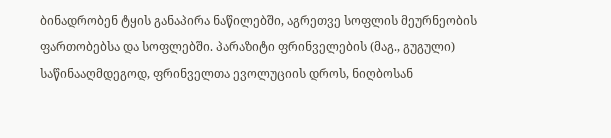ბინადრობენ ტყის განაპირა ნაწილებში, აგრეთვე სოფლის მეურნეობის ფართობებსა და სოფლებში. პარაზიტი ფრინველების (მაგ., გუგული) საწინააღმდეგოდ, ფრინველთა ევოლუციის დროს, ნიღბოსან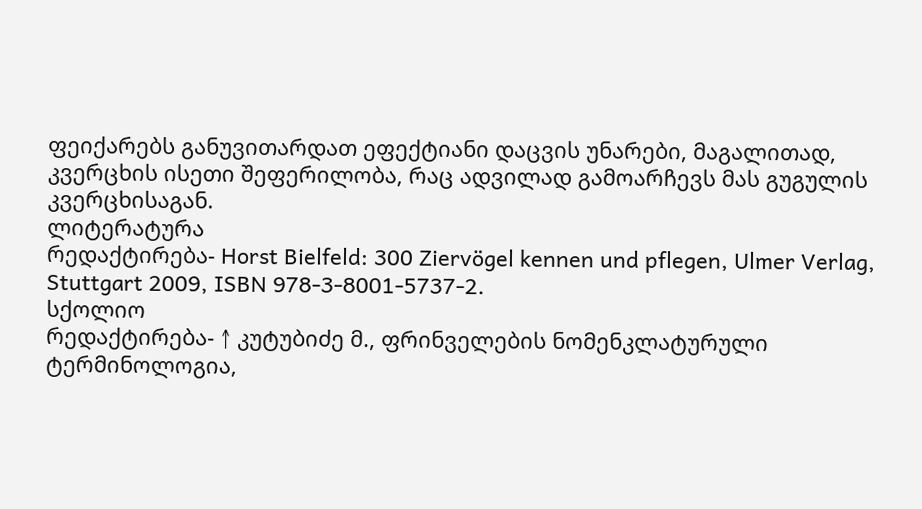ფეიქარებს განუვითარდათ ეფექტიანი დაცვის უნარები, მაგალითად, კვერცხის ისეთი შეფერილობა, რაც ადვილად გამოარჩევს მას გუგულის კვერცხისაგან.
ლიტერატურა
რედაქტირება- Horst Bielfeld: 300 Ziervögel kennen und pflegen, Ulmer Verlag, Stuttgart 2009, ISBN 978-3-8001-5737-2.
სქოლიო
რედაქტირება- ↑ კუტუბიძე მ., ფრინველების ნომენკლატურული ტერმინოლოგია,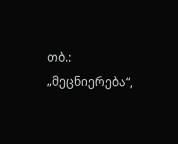თბ.: „მეცნიერება“,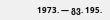1973. — გვ. 195.